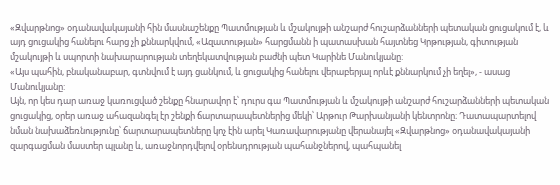«Զվարթնոց» օդանավակայանի հին մասնաշենքը Պատմության և մշակույթի անշարժ հուշարձանների պետական ցուցակում է, և այդ ցուցակից հանելու հարց չի քննարկվում, «Ազատության» հարցմանն ի պատասխան հայտնեց Կրթության, գիտության մշակույթի և սպորտի նախարարության տեղեկատվության բաժնի պետ Կարինե Մանուկյանը:
«Այս պահին, բնականաբար, գտնվում է այդ ցանկում, և ցուցակից հանելու վերաբերյալ որևէ քննարկում չի եղել», - ասաց Մանուկյանը:
Այն, որ կես դար առաջ կառուցված շենքը հնարավոր է՝ դուրս գա Պատմության և մշակույթի անշարժ հուշարձանների պետական ցուցակից, օրեր առաջ ահազանգել էր շենքի ճարտարապետներից մեկի՝ Արթուր Թարխանյանի կենտրոնը։ Դատապարտելով նման նախաձեռնությունը՝ ճարտարապետները կոչ էին արել Կառավարությանը վերանայել «Զվարթնոց» օդանավակայանի զարգացման մաստեր պլանը և, առաջնորդվելով օրենսդրության պահանջներով, պահպանել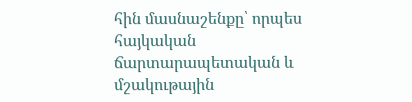հին մասնաշենքը՝ որպես հայկական ճարտարապետական և մշակութային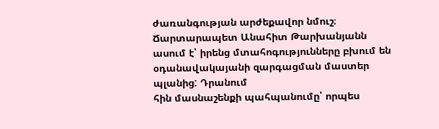ժառանգության արժեքավոր նմուշ։
Ճարտարապետ Անահիտ Թարխանյանն ասում է՝ իրենց մտահոգությունները բխում են օդանավակայանի զարգացման մաստեր պլանից: Դրանում
հին մասնաշենքի պահպանումը՝ որպես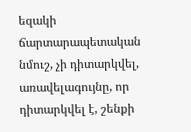եզակի ճարտարապետական նմուշ, չի դիտարկվել, առավելագույնը, որ դիտարկվել է, շենքի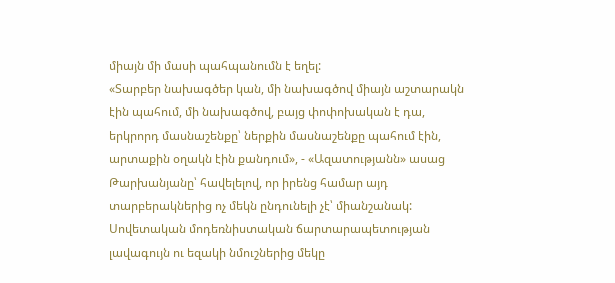միայն մի մասի պահպանումն է եղել:
«Տարբեր նախագծեր կան, մի նախագծով միայն աշտարակն էին պահում, մի նախագծով, բայց փոփոխական է դա, երկրորդ մասնաշենքը՝ ներքին մասնաշենքը պահում էին, արտաքին օղակն էին քանդում», - «Ազատությանն» ասաց Թարխանյանը՝ հավելելով, որ իրենց համար այդ տարբերակներից ոչ մեկն ընդունելի չէ՝ միանշանակ:
Սովետական մոդեռնիստական ճարտարապետության լավագույն ու եզակի նմուշներից մեկը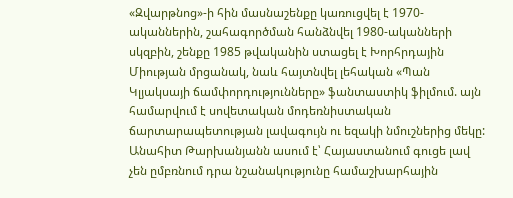«Զվարթնոց»-ի հին մասնաշենքը կառուցվել է 1970-ականներին, շահագործման հանձնվել 1980-ականների սկզբին, շենքը 1985 թվականին ստացել է Խորհրդային Միության մրցանակ, նաև հայտնվել լեհական «Պան Կլյակսայի ճամփորդությունները» ֆանտաստիկ ֆիլմում. այն համարվում է սովետական մոդեռնիստական ճարտարապետության լավագույն ու եզակի նմուշներից մեկը:
Անահիտ Թարխանյանն ասում է՝ Հայաստանում գուցե լավ չեն ըմբռնում դրա նշանակությունը համաշխարհային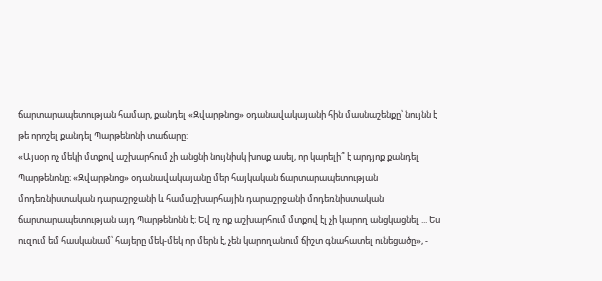ճարտարապետության համար, քանդել «Զվարթնոց» օդանավակայանի հին մասնաշենքը՝ նույնն է թե որոշել քանդել Պարթենոնի տաճարը:
«Այսօր ոչ մեկի մտքով աշխարհում չի անցնի նույնիսկ խոսք ասել, որ կարելի՞ է արդյոք քանդել Պարթենոնը։ «Զվարթնոց» օդանավակայանը մեր հայկական ճարտարապետության մոդեռնիստական դարաշրջանի և համաշխարհային դարաշրջանի մոդեռնիստական ճարտարապետության այդ Պարթենոնն է։ Եվ ոչ ոք աշխարհում մտքով էլ չի կարող անցկացնել ... Ես ուզում եմ հասկանամ՝ հայերը մեկ-մեկ որ մերն է, չեն կարողանում ճիշտ գնահատել ունեցածը», -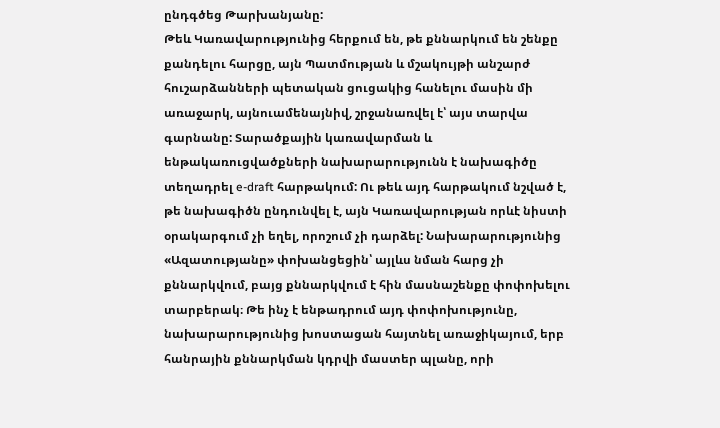ընդգծեց Թարխանյանը:
Թեև Կառավարությունից հերքում են, թե քննարկում են շենքը քանդելու հարցը, այն Պատմության և մշակույթի անշարժ հուշարձանների պետական ցուցակից հանելու մասին մի առաջարկ, այնուամենայնիվ, շրջանառվել է՝ այս տարվա գարնանը: Տարածքային կառավարման և ենթակառուցվածքների նախարարությունն է նախագիծը տեղադրել e-draft հարթակում: Ու թեև այդ հարթակում նշված է, թե նախագիծն ընդունվել է, այն Կառավարության որևէ նիստի օրակարգում չի եղել, որոշում չի դարձել: Նախարարությունից «Ազատությանը» փոխանցեցին՝ այլևս նման հարց չի քննարկվում, բայց քննարկվում է հին մասնաշենքը փոփոխելու տարբերակ։ Թե ինչ է ենթադրում այդ փոփոխությունը, նախարարությունից խոստացան հայտնել առաջիկայում, երբ հանրային քննարկման կդրվի մաստեր պլանը, որի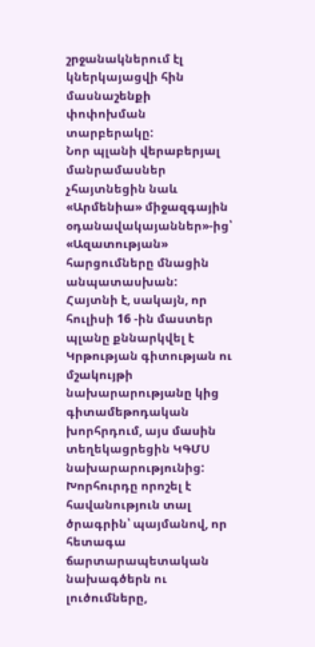շրջանակներում էլ կներկայացվի հին մասնաշենքի փոփոխման տարբերակը:
Նոր պլանի վերաբերյալ մանրամասներ չհայտնեցին նաև «Արմենիա» միջազգային օդանավակայաններ»-ից՝ «Ազատության» հարցումները մնացին անպատասխան:
Հայտնի է, սակայն, որ հուլիսի 16 -ին մաստեր պլանը քննարկվել է Կրթության գիտության ու մշակույթի նախարարությանը կից գիտամեթոդական խորհրդում, այս մասին տեղեկացրեցին ԿԳՄՍ նախարարությունից: Խորհուրդը որոշել է հավանություն տալ ծրագրին՝ պայմանով, որ հետագա ճարտարապետական նախագծերն ու լուծումները,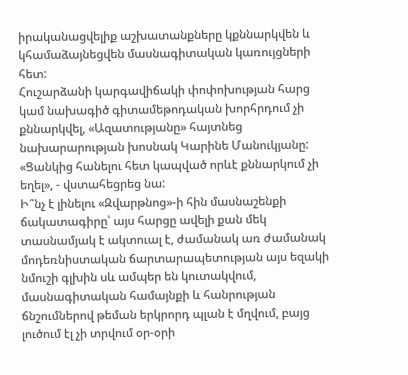իրականացվելիք աշխատանքները կքննարկվեն և կհամաձայնեցվեն մասնագիտական կառույցների հետ:
Հուշարձանի կարգավիճակի փոփոխության հարց կամ նախագիծ գիտամեթոդական խորհրդում չի քննարկվել, «Ազատությանը» հայտնեց նախարարության խոսնակ Կարինե Մանուկյանը: «Ցանկից հանելու հետ կապված որևէ քննարկում չի եղել», - վստահեցրեց նա:
Ի՞նչ է լինելու «Զվարթնոց»-ի հին մասնաշենքի ճակատագիրը՝ այս հարցը ավելի քան մեկ տասնամյակ է ակտուալ է, ժամանակ առ ժամանակ մոդեռնիստական ճարտարապետության այս եզակի նմուշի գլխին սև ամպեր են կուտակվում, մասնագիտական համայնքի և հանրության ճնշումներով թեման երկրորդ պլան է մղվում, բայց լուծում էլ չի տրվում օր-օրի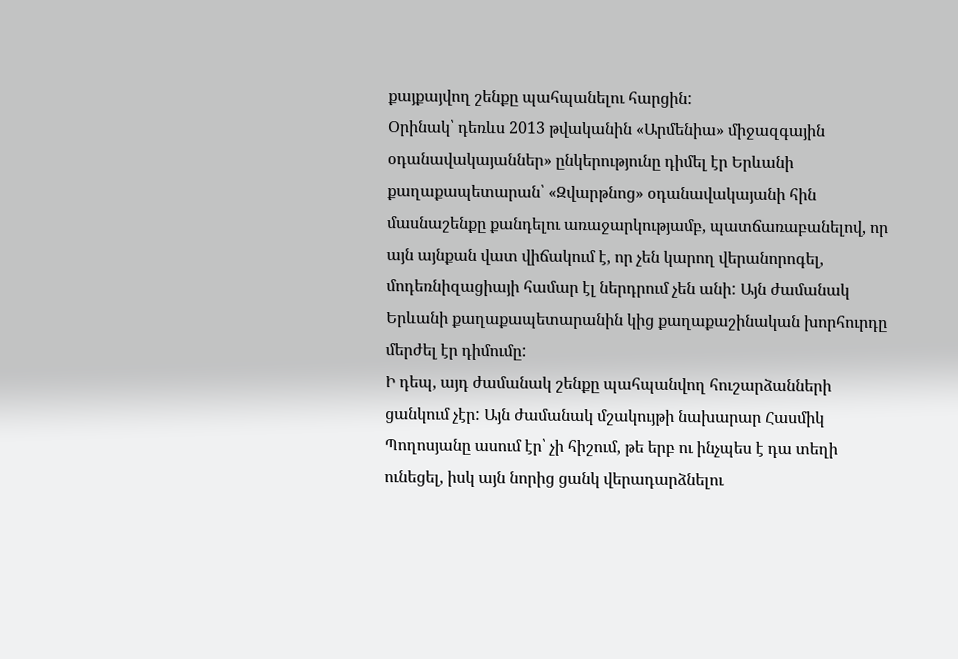քայքայվող շենքը պահպանելու հարցին:
Օրինակ՝ դեռևս 2013 թվականին «Արմենիա» միջազգային օդանավակայաններ» ընկերությունը դիմել էր Երևանի քաղաքապետարան՝ «Զվարթնոց» օդանավակայանի հին մասնաշենքը քանդելու առաջարկությամբ, պատճառաբանելով, որ այն այնքան վատ վիճակում է, որ չեն կարող վերանորոգել, մոդեռնիզացիայի համար էլ ներդրում չեն անի: Այն ժամանակ Երևանի քաղաքապետարանին կից քաղաքաշինական խորհուրդը մերժել էր դիմումը:
Ի դեպ, այդ ժամանակ շենքը պահպանվող հուշարձանների ցանկում չէր: Այն ժամանակ մշակույթի նախարար Հասմիկ Պողոսյանը ասում էր՝ չի հիշում, թե երբ ու ինչպես է դա տեղի ունեցել, իսկ այն նորից ցանկ վերադարձնելու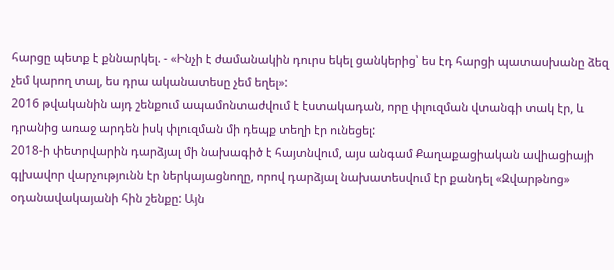հարցը պետք է քննարկել. - «Ինչի է ժամանակին դուրս եկել ցանկերից՝ ես էդ հարցի պատասխանը ձեզ չեմ կարող տալ, ես դրա ականատեսը չեմ եղել»:
2016 թվականին այդ շենքում ապամոնտաժվում է էստակադան, որը փլուզման վտանգի տակ էր, և դրանից առաջ արդեն իսկ փլուզման մի դեպք տեղի էր ունեցել:
2018-ի փետրվարին դարձյալ մի նախագիծ է հայտնվում, այս անգամ Քաղաքացիական ավիացիայի գլխավոր վարչությունն էր ներկայացնողը, որով դարձյալ նախատեսվում էր քանդել «Զվարթնոց» օդանավակայանի հին շենքը: Այն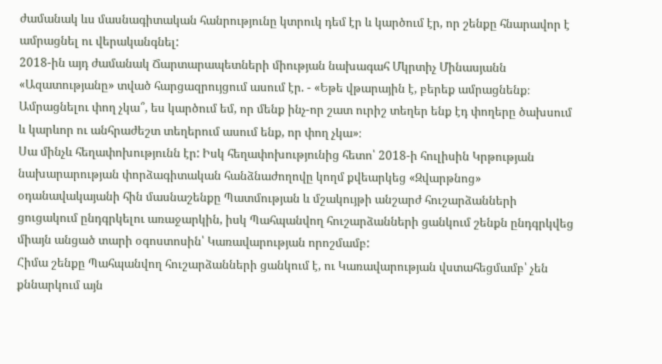ժամանակ ևս մասնագիտական հանրությունը կտրուկ դեմ էր և կարծում էր, որ շենքը հնարավոր է ամրացնել ու վերականգնել:
2018-ին այդ ժամանակ Ճարտարապետների միության նախագահ Մկրտիչ Մինասյանն «Ազատությանը» տված հարցազրույցում ասում էր. - «Եթե վթարային է, բերեք ամրացնենք։ Ամրացնելու փող չկա՞, ես կարծում եմ, որ մենք ինչ-որ շատ ուրիշ տեղեր ենք էդ փողերը ծախսում և կարևոր ու անհրաժեշտ տեղերում ասում ենք, որ փող չկա»։
Սա մինչև հեղափոխությունն էր: Իսկ հեղափոխությունից հետո՝ 2018-ի հուլիսին Կրթության նախարարության փորձագիտական հանձնաժողովը կողմ քվեարկեց «Զվարթնոց» օդանավակայանի հին մասնաշենքը Պատմության և մշակույթի անշարժ հուշարձանների ցուցակում ընդգրկելու առաջարկին, իսկ Պահպանվող հուշարձանների ցանկում շենքն ընդգրկվեց միայն անցած տարի օգոստոսին՝ Կառավարության որոշմամբ:
Հիմա շենքը Պահպանվող հուշարձանների ցանկում է, ու Կառավարության վստահեցմամբ՝ չեն քննարկում այն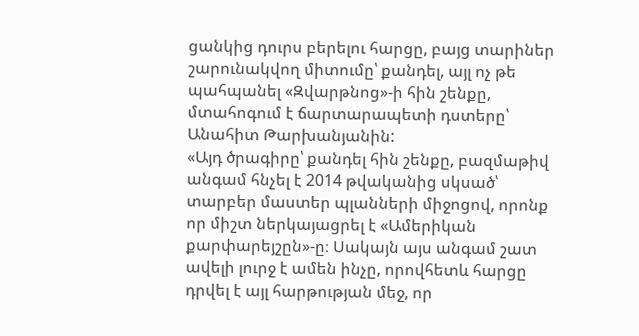ցանկից դուրս բերելու հարցը, բայց տարիներ շարունակվող միտումը՝ քանդել, այլ ոչ թե պահպանել «Զվարթնոց»-ի հին շենքը, մտահոգում է ճարտարապետի դստերը՝ Անահիտ Թարխանյանին:
«Այդ ծրագիրը՝ քանդել հին շենքը, բազմաթիվ անգամ հնչել է 2014 թվականից սկսած՝ տարբեր մաստեր պլանների միջոցով, որոնք որ միշտ ներկայացրել է «Ամերիկան քարփարեյշըն»-ը։ Սակայն այս անգամ շատ ավելի լուրջ է ամեն ինչը, որովհետև հարցը դրվել է այլ հարթության մեջ, որ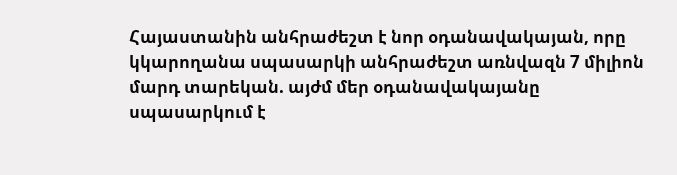Հայաստանին անհրաժեշտ է նոր օդանավակայան, որը կկարողանա սպասարկի անհրաժեշտ առնվազն 7 միլիոն մարդ տարեկան. այժմ մեր օդանավակայանը սպասարկում է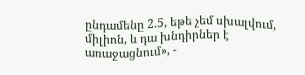ընդամենը 2.5, եթե չեմ սխալվում, միլիոն, և դա խնդիրներ է առաջացնում», -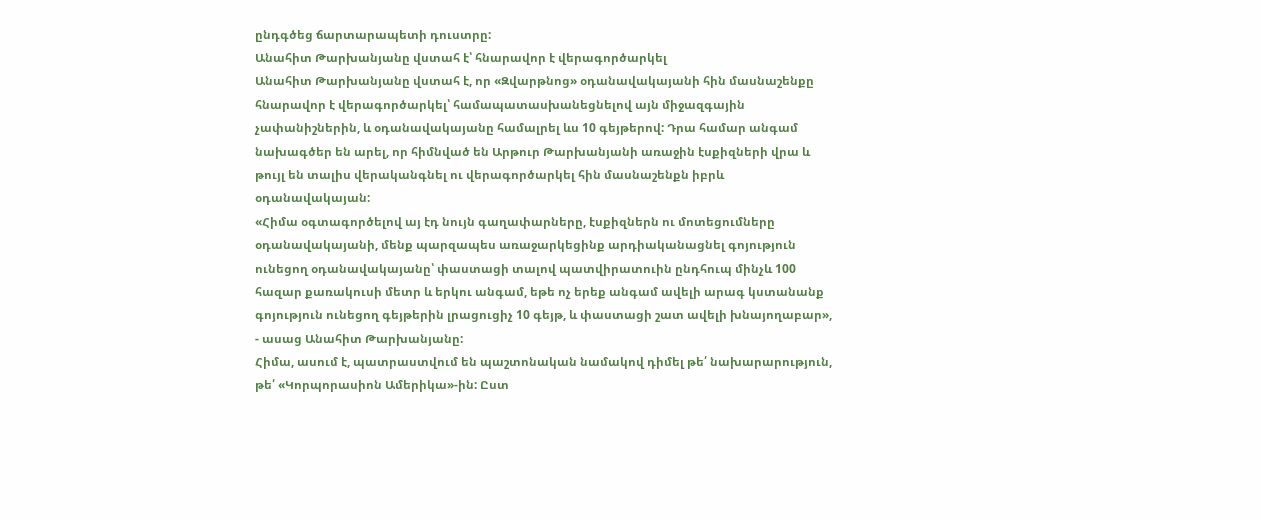ընդգծեց ճարտարապետի դուստրը:
Անահիտ Թարխանյանը վստահ է՝ հնարավոր է վերագործարկել
Անահիտ Թարխանյանը վստահ է, որ «Զվարթնոց» օդանավակայանի հին մասնաշենքը հնարավոր է վերագործարկել՝ համապատասխանեցնելով այն միջազգային չափանիշներին, և օդանավակայանը համալրել ևս 10 գեյթերով: Դրա համար անգամ նախագծեր են արել, որ հիմնված են Արթուր Թարխանյանի առաջին էսքիզների վրա և թույլ են տալիս վերականգնել ու վերագործարկել հին մասնաշենքն իբրև օդանավակայան:
«Հիմա օգտագործելով այ էդ նույն գաղափարները, էսքիզներն ու մոտեցումները օդանավակայանի, մենք պարզապես առաջարկեցինք արդիականացնել գոյություն ունեցող օդանավակայանը՝ փաստացի տալով պատվիրատուին ընդհուպ մինչև 100 հազար քառակուսի մետր և երկու անգամ, եթե ոչ երեք անգամ ավելի արագ կստանանք գոյություն ունեցող գեյթերին լրացուցիչ 10 գեյթ, և փաստացի շատ ավելի խնայողաբար», - ասաց Անահիտ Թարխանյանը:
Հիմա, ասում է, պատրաստվում են պաշտոնական նամակով դիմել թե՛ նախարարություն, թե՛ «Կորպորասիոն Ամերիկա»-ին: Ըստ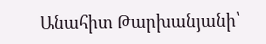Անահիտ Թարխանյանի՝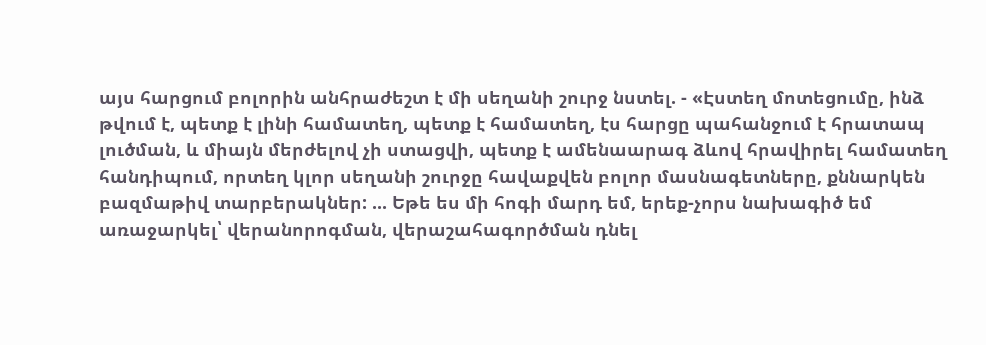այս հարցում բոլորին անհրաժեշտ է մի սեղանի շուրջ նստել. - «Էստեղ մոտեցումը, ինձ թվում է, պետք է լինի համատեղ, պետք է համատեղ, էս հարցը պահանջում է հրատապ լուծման, և միայն մերժելով չի ստացվի, պետք է ամենաարագ ձևով հրավիրել համատեղ հանդիպում, որտեղ կլոր սեղանի շուրջը հավաքվեն բոլոր մասնագետները, քննարկեն բազմաթիվ տարբերակներ: ... Եթե ես մի հոգի մարդ եմ, երեք-չորս նախագիծ եմ առաջարկել՝ վերանորոգման, վերաշահագործման դնել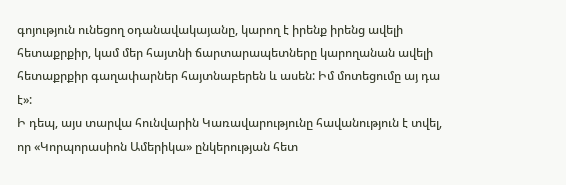գոյություն ունեցող օդանավակայանը, կարող է իրենք իրենց ավելի հետաքրքիր, կամ մեր հայտնի ճարտարապետները կարողանան ավելի հետաքրքիր գաղափարներ հայտնաբերեն և ասեն: Իմ մոտեցումը այ դա է»:
Ի դեպ, այս տարվա հունվարին Կառավարությունը հավանություն է տվել, որ «Կորպորասիոն Ամերիկա» ընկերության հետ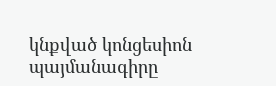կնքված կոնցեսիոն պայմանագիրը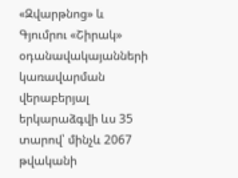«Զվարթնոց» և Գյումրու «Շիրակ» օդանավակայանների կառավարման վերաբերյալ երկարաձգվի ևս 35 տարով՝ մինչև 2067 թվականի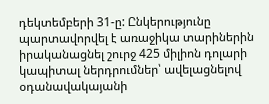դեկտեմբերի 31-ը: Ընկերությունը պարտավորվել է առաջիկա տարիներին իրականացնել շուրջ 425 միլիոն դոլարի կապիտալ ներդրումներ՝ ավելացնելով օդանավակայանի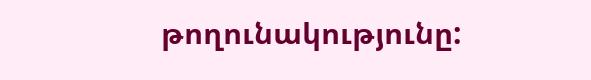թողունակությունը: